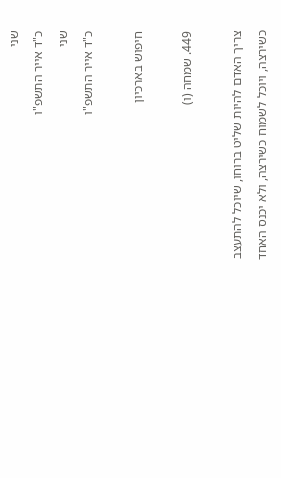שני
כ"ד אייר התשפ"ו
שני
כ"ד אייר התשפ"ו

חיפוש בארכיון

449. שמחה (ו)

צריך האדם להיות שליט ברוחו, שיוכל להתעצב כשירצה, ויוכל לשמוח כשירצה, ולא יכנס האחד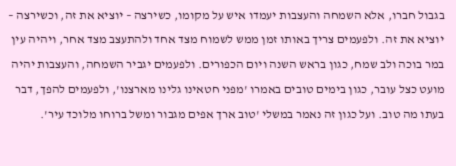בגבול חברו, אלא השמחה והעצבות יעמדו איש על מקומו, כשירצה – יוציא את זה, וכשירצה – יוציא את זה. ולפעמים צריך באותו זמן ממש לשמוח מצד אחד ולהתעצב מצד אחר, ויהיה עין במר בוכה ולב שמח, כגון בראש השנה ויום הכפורים. ולפעמים יגביר השמחה, והעצבות יהיה מועט כצל עובר, כגון בימים טובים באמרו 'מפני חטאינו גלינו מארצנו', ולפעמים להפך, דבר בעתו מה טוב. ועל כגון זה נאמר במשלי 'טוב ארך אפים מגבור ומשל ברוחו מלוכד עיר'.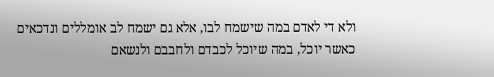ולא די לאדם במה שישמח לבו, אלא גם ישמח לב אומללים ונדכאים כאשר יוכל, במה שיוכל לכבדם ולחבבם ולנשאם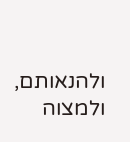ולהנאותם, ולמצוה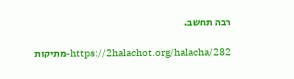רבה תחשב.

https://2halachot.org/halacha/282-מתיקות